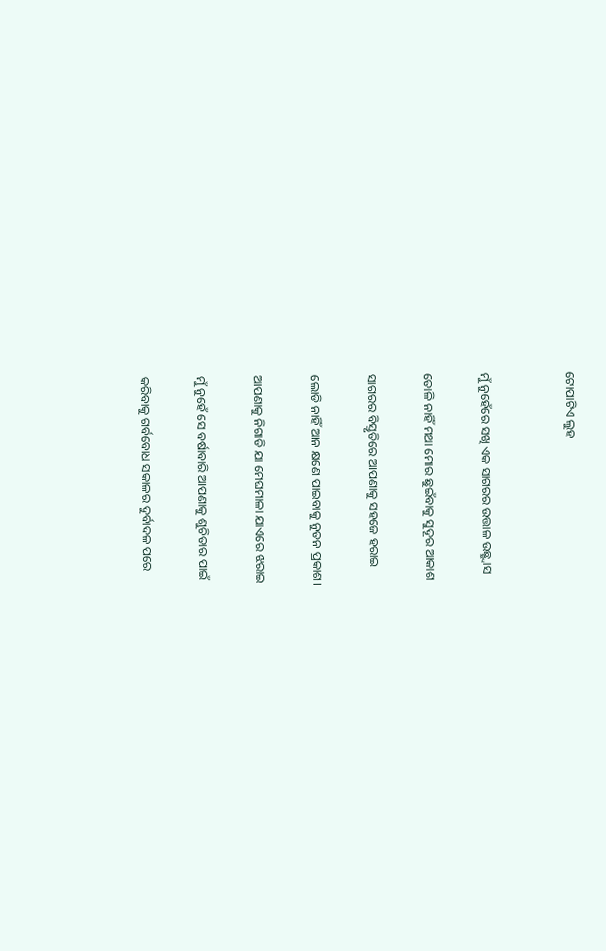ଟୋପାଟିଏ ଲୁହ


ମୁଁ ନୁହେଁରେ ସଖି ଏକ ସାଗରର ଉତ୍ତାଳ ଉଛ୍ଛ୍ବାସ

ତୋଳି ନାହିଁ ମଥା ମୋର ଛୁଇଁବାକୁ ସୁଦୂର ଆକାଶ

ସାଗରର ବିସ୍ତୃତିରେ ଆପଣାକୁ ସହଜେ ହରାଇ

ଲୋଡି ନାହିଁ ଆନ କ୍ଷଣେ ପାଇବାକୁ ନୁତନ ପ୍ରକାଶ।

ଆପଣାକୁ ନିଗାଡି ଯା ମେଘମାଳା ଯାଏରେ ଝରାଇ

ମୁଁ ନୁହେଁ ସେ ବର୍ଷାବାରି ଆପଣାକୁ ଶୁଚିତାର ପାଇଁ

କରିବାକୁ ଗର୍ବବୋଧ ସକାଳର ଦୁର୍ବାଦଳ ପରେ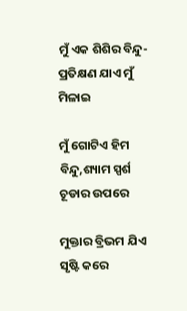ମୁଁ ଏକ ଶିଶିର ବିନ୍ଦୁ- ପ୍ରତିକ୍ଷଣ ଯାଏ ମୁଁ ମିଳାଇ

ମୁଁ ଗୋଟିଏ ହିମ ବିନ୍ଦୁ,ଶ୍ୟାମ ସ୍ପର୍ଶ ଚୂଡାର ଉପରେ

ମୁକ୍ତାର ବ୍ରିଭମ ଯିଏ ସୃଷ୍ଟି କରେ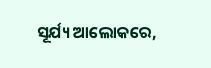ସୂର୍ଯ୍ୟ ଆଲୋକରେ,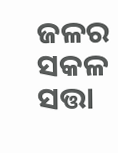ଜଳର ସକଳ ସତ୍ତା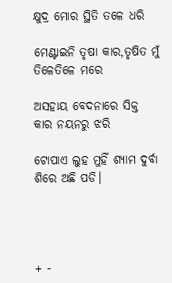କ୍ଷୁଦ୍ର ମୋର ସ୍ଥିତି ତଳେ ଧରି

ମେଣ୍ଟାଇନି ତୃଷା କାର,ତୃଷିତ ମୁଁ ତିଳେତିଳେ ମରେ

ଅସହାୟ ବେଦନାରେ ସିକ୍ତ କାର ନୟନରୁ ଝରି

ଟୋପାଏ ଲୁହ ମୁହିଁ ଶ୍ୟାମ ଦୁର୍ବା ଶିରେ ଅଛି ପଡି।




+ -